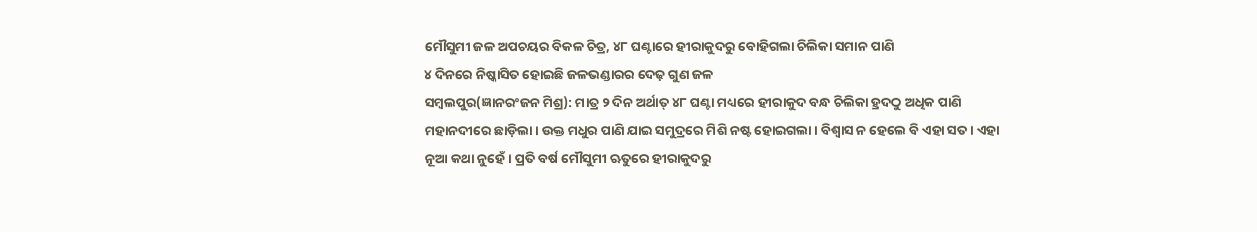ମୌସୁମୀ ଜଳ ଅପଚୟର ବିକଳ ଚିତ୍ର, ୪୮ ଘଣ୍ଟାରେ ହୀରାକୁଦରୁ ବୋହିଗଲା ଚିଲିକା ସମାନ ପାଣି
୪ ଦିନରେ ନିଷ୍କାସିତ ହୋଇଛି ଜଳଭଣ୍ଡାରର ଦେଢ଼ ଗୁଣ ଜଳ
ସମ୍ବଲପୁର(ଜ୍ଞାନରଂଜନ ମିଶ୍ର): ମାତ୍ର ୨ ଦିନ ଅର୍ଥାତ୍ ୪୮ ଘଣ୍ଟା ମଧ୍ୟରେ ହୀରାକୁଦ ବନ୍ଧ ଚିଲିକା ହ୍ରଦଠୁ ଅଧିକ ପାଣି ମହାନଦୀରେ ଛାଡ଼ିଲା। ଉକ୍ତ ମଧୁର ପାଣି ଯାଇ ସମୁଦ୍ରରେ ମିଶି ନଷ୍ଟ ହୋଇଗଲା। ବିଶ୍ବାସ ନ ହେଲେ ବି ଏହା ସତ। ଏହା ନୂଆ କଥା ନୁହେଁ। ପ୍ରତି ବର୍ଷ ମୌସୁମୀ ଋତୁରେ ହୀରାକୁଦରୁ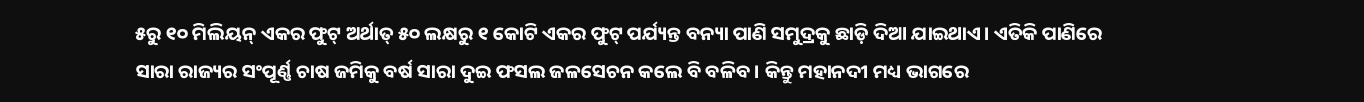୫ରୁ ୧୦ ମିଲିୟନ୍ ଏକର ଫୁଟ୍ ଅର୍ଥାତ୍ ୫୦ ଲକ୍ଷରୁ ୧ କୋଟି ଏକର ଫୁଟ୍ ପର୍ଯ୍ୟନ୍ତ ବନ୍ୟା ପାଣି ସମୁଦ୍ରକୁ ଛାଡ଼ି ଦିଆ ଯାଇଥାଏ। ଏତିକି ପାଣିରେ ସାରା ରାଜ୍ୟର ସଂପୂର୍ଣ୍ଣ ଚାଷ ଜମିକୁ ବର୍ଷ ସାରା ଦୁଇ ଫସଲ ଜଳସେଚନ କଲେ ବି ବଳିବ। କିନ୍ତୁ ମହାନଦୀ ମଧ୍ୟ ଭାଗରେ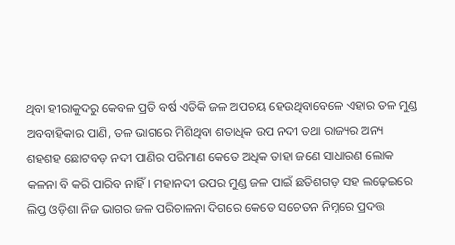ଥିବା ହୀରାକୁଦରୁ କେବଳ ପ୍ରତି ବର୍ଷ ଏତିକି ଜଳ ଅପଚୟ ହେଉଥିବାବେଳେ ଏହାର ତଳ ମୁଣ୍ଡ ଅବବାହିକାର ପାଣି, ତଳ ଭାଗରେ ମିଶିଥିବା ଶତାଧିକ ଉପ ନଦୀ ତଥା ରାଜ୍ୟର ଅନ୍ୟ ଶହଶହ ଛୋଟବଡ଼ ନଦୀ ପାଣିର ପରିମାଣ କେତେ ଅଧିକ ତାହା ଜଣେ ସାଧାରଣ ଲୋକ କଳନା ବି କରି ପାରିବ ନାହିଁ। ମହାନଦୀ ଉପର ମୁଣ୍ଡ ଜଳ ପାଇଁ ଛତିଶଗଡ଼ ସହ ଲଢ଼େଇରେ ଲିପ୍ତ ଓଡ଼ିଶା ନିଜ ଭାଗର ଜଳ ପରିଚାଳନା ଦିଗରେ କେତେ ସଚେତନ ନିମ୍ନରେ ପ୍ରଦତ୍ତ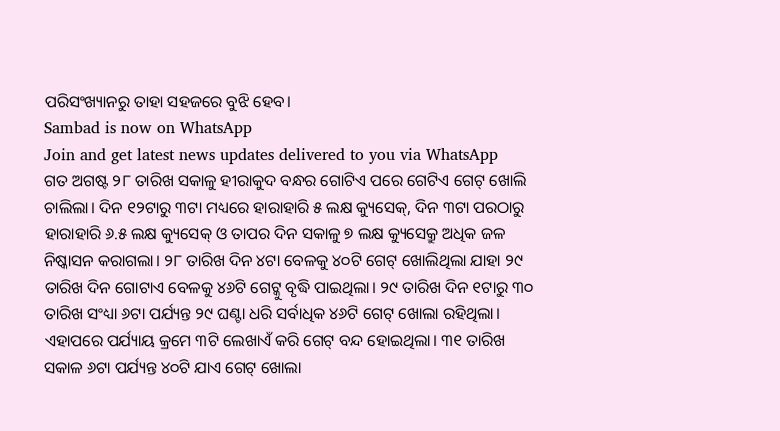ପରିସଂଖ୍ୟାନରୁ ତାହା ସହଜରେ ବୁଝି ହେବ।
Sambad is now on WhatsApp
Join and get latest news updates delivered to you via WhatsApp
ଗତ ଅଗଷ୍ଟ ୨୮ ତାରିଖ ସକାଳୁ ହୀରାକୁଦ ବନ୍ଧର ଗୋଟିଏ ପରେ ଗେଟିଏ ଗେଟ୍ ଖୋଲି ଚାଲିଲା। ଦିନ ୧୨ଟାରୁ ୩ଟା ମଧ୍ୟରେ ହାରାହାରି ୫ ଲକ୍ଷ କ୍ୟୁସେକ୍, ଦିନ ୩ଟା ପରଠାରୁ ହାରାହାରି ୬.୫ ଲକ୍ଷ କ୍ୟୁସେକ୍ ଓ ତାପର ଦିନ ସକାଳୁ ୭ ଲକ୍ଷ କ୍ୟୁସେକ୍ରୁ ଅଧିକ ଜଳ ନିଷ୍କାସନ କରାଗଲା। ୨୮ ତାରିଖ ଦିନ ୪ଟା ବେଳକୁ ୪୦ଟି ଗେଟ୍ ଖୋଲିଥିଲା ଯାହା ୨୯ ତାରିଖ ଦିନ ଗୋଟାଏ ବେଳକୁ ୪୬ଟି ଗେଟ୍କୁ ବୃଦ୍ଧି ପାଇଥିଲା। ୨୯ ତାରିଖ ଦିନ ୧ଟାରୁ ୩୦ ତାରିଖ ସଂଧ୍ୟା ୬ଟା ପର୍ଯ୍ୟନ୍ତ ୨୯ ଘଣ୍ଟା ଧରି ସର୍ବାଧିକ ୪୬ଟି ଗେଟ୍ ଖୋଲା ରହିଥିଲା। ଏହାପରେ ପର୍ଯ୍ୟାୟ କ୍ରମେ ୩ଟି ଲେଖାଏଁ କରି ଗେଟ୍ ବନ୍ଦ ହୋଇଥିଲା। ୩୧ ତାରିଖ ସକାଳ ୬ଟା ପର୍ଯ୍ୟନ୍ତ ୪୦ଟି ଯାଏ ଗେଟ୍ ଖୋଲା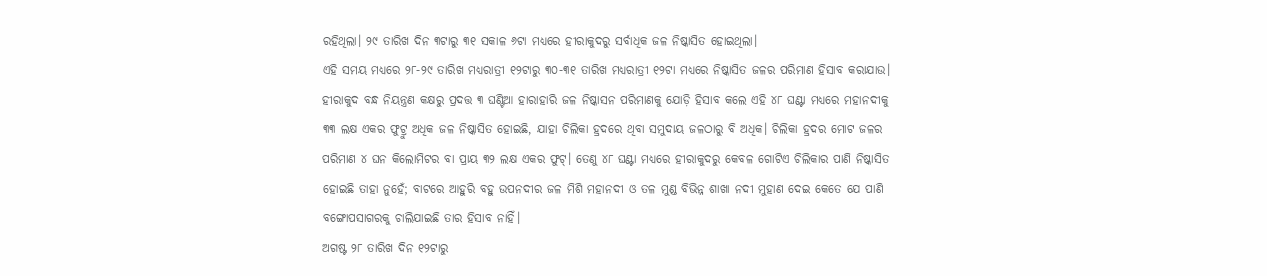ରହିଥିଲା। ୨୯ ତାରିଖ ଦିନ ୩ଟାରୁ ୩୧ ସକାଳ ୬ଟା ମଧ୍ୟରେ ହୀରାକୁଦରୁ ସର୍ବାଧିକ ଜଳ ନିଷ୍କାସିତ ହୋଇଥିଲା।
ଏହି ସମୟ ମଧ୍ୟରେ ୨୮-୨୯ ତାରିଖ ମଧ୍ୟରାତ୍ରୀ ୧୨ଟାରୁ ୩୦-୩୧ ତାରିଖ ମଧ୍ୟରାତ୍ରୀ ୧୨ଟା ମଧ୍ୟରେ ନିଷ୍କାସିତ ଜଳର ପରିମାଣ ହିସାବ କରାଯାଉ। ହୀରାକୁଦ ବନ୍ଧ ନିୟନ୍ତ୍ରଣ କକ୍ଷରୁ ପ୍ରଦତ୍ତ ୩ ଘଣ୍ଟିଆ ହାରାହାରି ଜଳ ନିଷ୍କାସନ ପରିମାଣକୁ ଯୋଡ଼ି ହିସାବ କଲେ ଏହି ୪୮ ଘଣ୍ଟା ମଧ୍ୟରେ ମହାନଦୀକୁ ୩୩ ଲକ୍ଷ ଏକର ଫୁଟ୍ରୁ ଅଧିକ ଜଳ ନିଷ୍କାସିତ ହୋଇଛି, ଯାହା ଚିଲିକା ହ୍ରଦରେ ଥିବା ସମୁଦାୟ ଜଳଠାରୁ ବି ଅଧିକ। ଚିଲିକା ହ୍ରଦର ମୋଟ ଜଳର ପରିମାଣ ୪ ଘନ କିଲୋମିଟର ବା ପ୍ରାୟ ୩୨ ଲକ୍ଷ ଏକର ଫୁଟ୍। ତେଣୁ ୪୮ ଘଣ୍ଟା ମଧ୍ୟରେ ହୀରାକୁଦରୁ କେବଳ ଗୋଟିଏ ଚିଲିକାର ପାଣି ନିଷ୍କାସିତ ହୋଇଛି ତାହା ନୁହେଁ; ବାଟରେ ଆହୁରି ବହୁ ଉପନଦୀର ଜଳ ମିଶି ମହାନଦୀ ଓ ତଳ ମୁଣ୍ଡ ବିଭିନ୍ନ ଶାଖା ନଦୀ ମୁହାଣ ଦେଇ କେତେ ଯେ ପାଣି ବଙ୍ଗୋପସାଗରକୁ ଚାଲିଯାଇଛି ତାର ହିସାବ ନାହିଁ।
ଅଗଷ୍ଟ ୨୮ ତାରିଖ ଦିନ ୧୨ଟାରୁ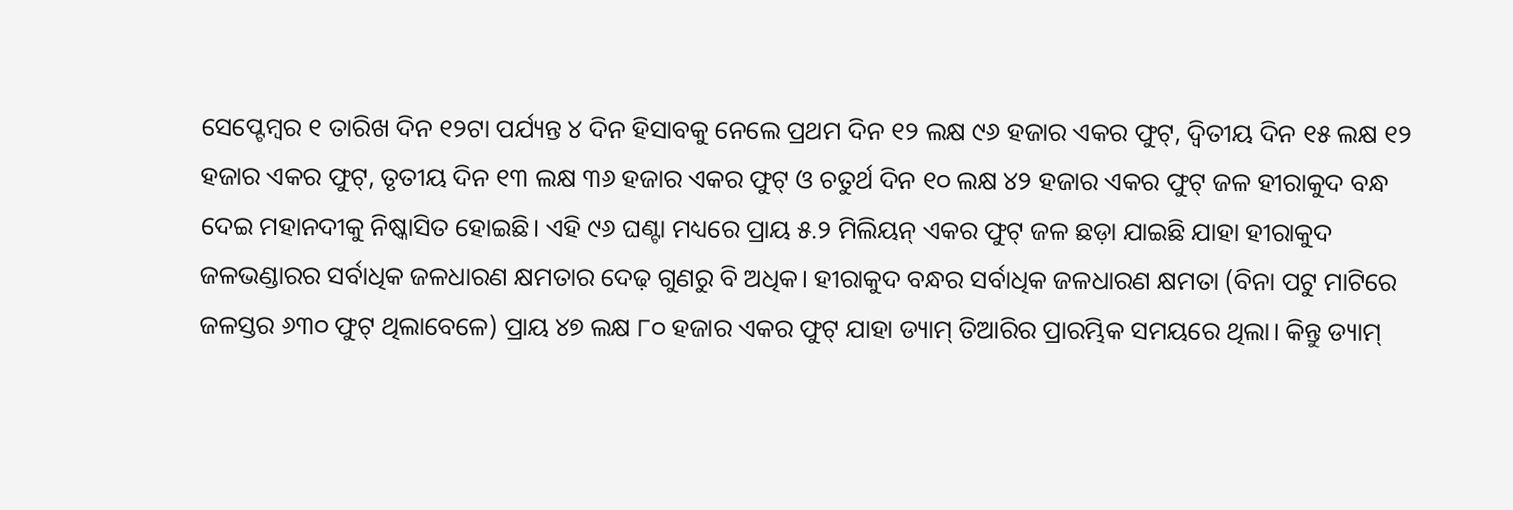ସେପ୍ଟେମ୍ବର ୧ ତାରିଖ ଦିନ ୧୨ଟା ପର୍ଯ୍ୟନ୍ତ ୪ ଦିନ ହିସାବକୁ ନେଲେ ପ୍ରଥମ ଦିନ ୧୨ ଲକ୍ଷ ୯୬ ହଜାର ଏକର ଫୁଟ୍, ଦ୍ବିତୀୟ ଦିନ ୧୫ ଲକ୍ଷ ୧୨ ହଜାର ଏକର ଫୁଟ୍, ତୃତୀୟ ଦିନ ୧୩ ଲକ୍ଷ ୩୬ ହଜାର ଏକର ଫୁଟ୍ ଓ ଚତୁର୍ଥ ଦିନ ୧୦ ଲକ୍ଷ ୪୨ ହଜାର ଏକର ଫୁଟ୍ ଜଳ ହୀରାକୁଦ ବନ୍ଧ ଦେଇ ମହାନଦୀକୁ ନିଷ୍କାସିତ ହୋଇଛି। ଏହି ୯୬ ଘଣ୍ଟା ମଧ୍ୟରେ ପ୍ରାୟ ୫.୨ ମିଲିୟନ୍ ଏକର ଫୁଟ୍ ଜଳ ଛଡ଼ା ଯାଇଛି ଯାହା ହୀରାକୁଦ ଜଳଭଣ୍ଡାରର ସର୍ବାଧିକ ଜଳଧାରଣ କ୍ଷମତାର ଦେଢ଼ ଗୁଣରୁ ବି ଅଧିକ। ହୀରାକୁଦ ବନ୍ଧର ସର୍ବାଧିକ ଜଳଧାରଣ କ୍ଷମତା (ବିନା ପଟୁ ମାଟିରେ ଜଳସ୍ତର ୬୩୦ ଫୁଟ୍ ଥିଲାବେଳେ) ପ୍ରାୟ ୪୭ ଲକ୍ଷ ୮୦ ହଜାର ଏକର ଫୁଟ୍ ଯାହା ଡ୍ୟାମ୍ ତିଆରିର ପ୍ରାରମ୍ଭିକ ସମୟରେ ଥିଲା। କିନ୍ତୁ ଡ୍ୟାମ୍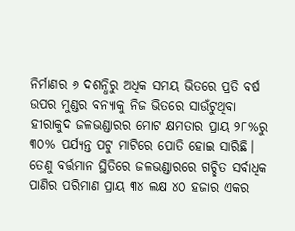ନିର୍ମାଣର ୬ ଦଶନ୍ଧିରୁ ଅଧିକ ସମୟ ଭିତରେ ପ୍ରତି ବର୍ଷ ଉପର ମୁଣ୍ଡର ବନ୍ୟାକୁ ନିଜ ଭିତରେ ସାଉଁଟୁଥିବା ହୀରାକୁଦ ଜଳଭଣ୍ଡାରର ମୋଟ କ୍ଷମତାର ପ୍ରାୟ ୨୮%ରୁ ୩୦% ପର୍ଯ୍ୟନ୍ତ ପଟୁ ମାଟିରେ ପୋତି ହୋଇ ସାରିଛି। ତେଣୁ ବର୍ତ୍ତମାନ ସ୍ଥିତିରେ ଜଳଭଣ୍ଡାରରେ ଗଚ୍ଛିତ ସର୍ବାଧିକ ପାଣିର ପରିମାଣ ପ୍ରାୟ ୩୪ ଲକ୍ଷ ୪୦ ହଜାର ଏକର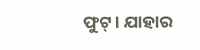ଫୁଟ୍। ଯାହାର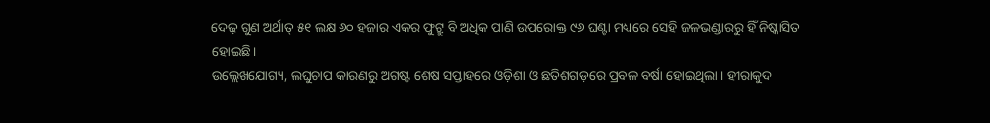ଦେଢ଼ ଗୁଣ ଅର୍ଥାତ୍ ୫୧ ଲକ୍ଷ ୬୦ ହଜାର ଏକର ଫୁଟ୍ରୁ ବି ଅଧିକ ପାଣି ଉପରୋକ୍ତ ୯୬ ଘଣ୍ଟା ମଧ୍ୟରେ ସେହି ଜଳଭଣ୍ଡାରରୁ ହିଁ ନିଷ୍କାସିତ ହୋଇଛି।
ଉଲ୍ଲେଖଯୋଗ୍ୟ, ଲଘୁଚାପ କାରଣରୁ ଅଗଷ୍ଟ ଶେଷ ସପ୍ତାହରେ ଓଡ଼ିଶା ଓ ଛତିଶଗଡ଼ରେ ପ୍ରବଳ ବର୍ଷା ହୋଇଥିଲା। ହୀରାକୁଦ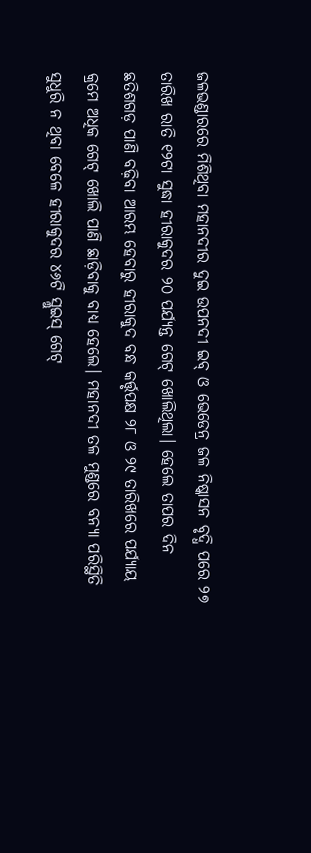ଜଳଭଣ୍ଡାରରେ ମିଶିଥିବା ମହାନଦୀର ଦୁଇ ଉପନଦୀ ଇବ୍ ଓ ଭେଡେନ୍ର ଜଳ ନିଷ୍କାସନ ବୃଦ୍ଧି ପରେ ୨୭ ତାରିଖ ରାତି ୧୨ଟା ସୁଦ୍ଧା ହୀରାକୁଦର ୨୦ ପର୍ଯ୍ୟନ୍ତ ଗେଟ୍ ଖୋଲିଥିଲା। ହେଲେ ତାପର ଦିନ ଛତିଶଗଡ଼ ପାଣି ବଢ଼ିବା ଆରମ୍ଭ ହେବାରୁ ହୀରାକୁଦ ବନ୍ଧ କର୍ତ୍ତୃପକ୍ଷ ୨୮ ଓ ୨୯ ତାରିଖରେ ପର୍ଯ୍ୟାୟ କ୍ରମେ ଅଧିକ ଗେଟ୍ ଖୋଲି ପାଣି ଛାଡ଼ିବାକୁ ବାଧ୍ୟ ହେଲେ। ମହାନଦୀ ତଳ ମୁଣ୍ଡରେ ବନ୍ୟା ପରିସ୍ଥିତି ସୁଧୁରି ନ ଥିବା ବେଳେ ହୀରାକୁଦର ୪୬ଟି ସ୍ଲୁଇସ୍ ଗେଟ୍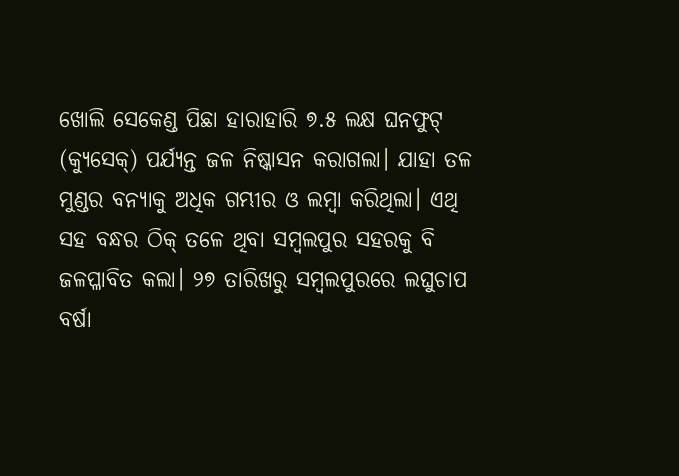ଖୋଲି ସେକେଣ୍ଡ ପିଛା ହାରାହାରି ୭.୫ ଲକ୍ଷ ଘନଫୁଟ୍ (କ୍ୟୁସେକ୍) ପର୍ଯ୍ୟନ୍ତ ଜଳ ନିଷ୍କାସନ କରାଗଲା। ଯାହା ତଳ ମୁଣ୍ଡର ବନ୍ୟାକୁ ଅଧିକ ଗମ୍ଭୀର ଓ ଲମ୍ବା କରିଥିଲା। ଏଥି ସହ ବନ୍ଧର ଠିକ୍ ତଳେ ଥିବା ସମ୍ବଲପୁର ସହରକୁ ବି ଜଳପ୍ଳାବିତ କଲା। ୨୭ ତାରିଖରୁ ସମ୍ବଲପୁରରେ ଲଘୁଚାପ ବର୍ଷା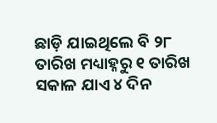ଛାଡ଼ି ଯାଇଥିଲେ ବି ୨୮ ତାରିଖ ମଧ୍ୟାହ୍ନରୁ ୧ ତାରିଖ ସକାଳ ଯାଏ ୪ ଦିନ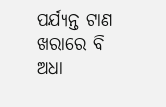ପର୍ଯ୍ୟନ୍ତ ଟାଣ ଖରାରେ ବି ଅଧା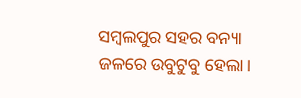ସମ୍ବଲପୁର ସହର ବନ୍ୟା ଜଳରେ ଉବୁଟୁବୁ ହେଲା।